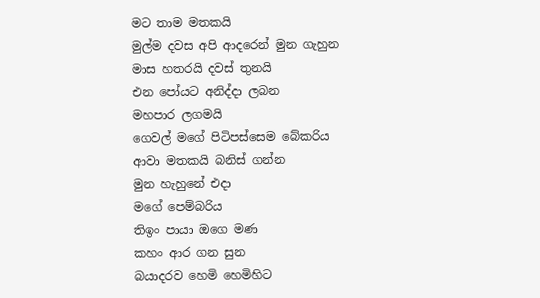මට තාම මතකයි
මුල්ම දවස අපි ආදරෙන් මුන ගැහුන
මාස හතරයි දවස් තුනයි
එන පෝයට අනිද්දා ලබන
මහපාර ලගමයි
ගෙවල් මගේ පිටිපස්සෙම බේකරිය
ආවා මතකයි බනිස් ගන්න
මුන හැහුනේ එදා
මගේ පෙම්බරිය
තිඉං පායා ඔගෙ මණ
කහං ආර ගන සුන
බයාදරව හෙමි හෙමිහිට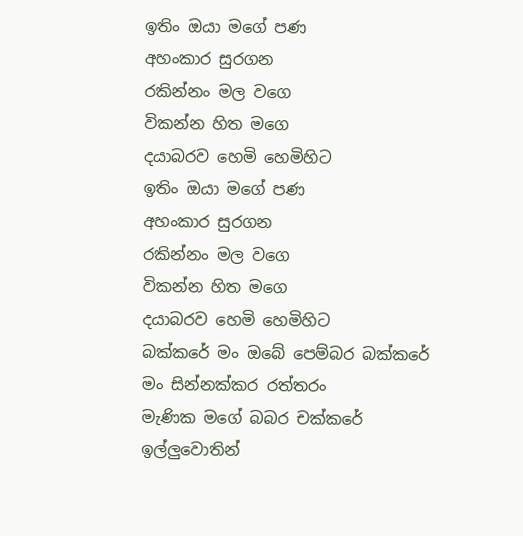ඉතිං ඔයා මගේ පණ
අහංකාර සුරගන
රකින්නං මල වගෙ
විකන්න හිත මගෙ
දයාබරව හෙමි හෙමිහිට
ඉතිං ඔයා මගේ පණ
අහංකාර සුරගන
රකින්නං මල වගෙ
විකන්න හිත මගෙ
දයාබරව හෙමි හෙමිහිට
බක්කරේ මං ඔබේ පෙම්බර බක්කරේ
මං සින්නක්කර රත්තරං
මැණික මගේ බබර චක්කරේ
ඉල්ලුවොතින්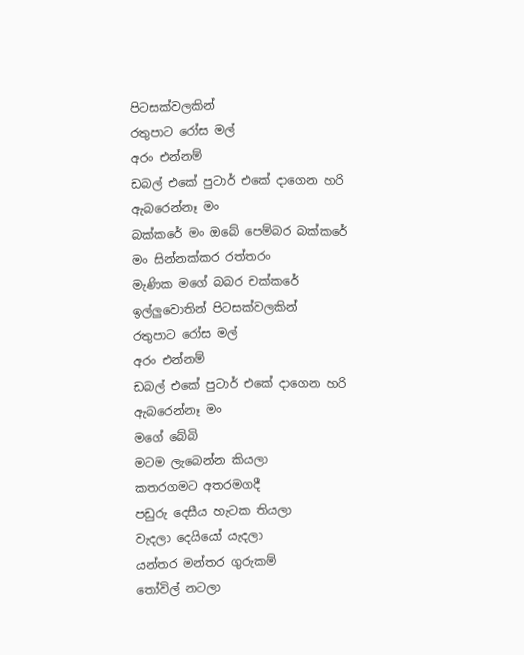පිටසක්වලකින්
රතුපාට රෝස මල්
අරං එන්නම්
ඩබල් එකේ පුටාර් එකේ දාගෙන හරි
ඇබරෙන්නෑ මං
බක්කරේ මං ඔබේ පෙම්බර බක්කරේ
මං සින්නක්කර රත්තරං
මැණික මගේ බබර චක්කරේ
ඉල්ලුවොතින් පිටසක්වලකින්
රතුපාට රෝස මල්
අරං එන්නම්
ඩබල් එකේ පුටාර් එකේ දාගෙන හරි
ඇබරෙන්නෑ මං
මගේ බේබි
මටම ලැබෙන්න කියලා
කතරගමට අතරමගදී
පඩුරු දෙසීය හැටක තියලා
වැදලා දෙයියෝ යැදලා
යන්තර මන්තර ගුරුකම්
තෝවිල් නටලා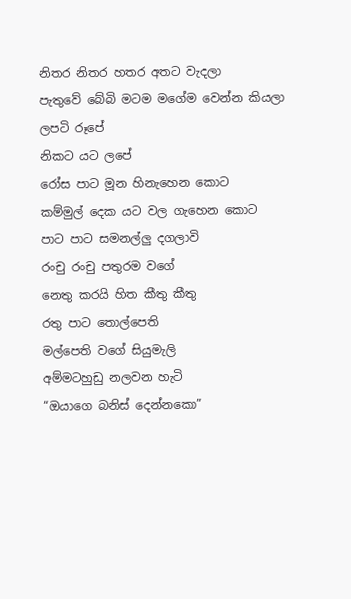නිතර නිතර හතර අතට වැදලා
පැතුවේ බේබි මටම මගේම වෙන්න කියලා
ලපටි රූපේ
නිකට යට ලපේ
රෝස පාට මූන හිනැහෙන කොට
කම්මුල් දෙක යට වල ගැහෙන කොට
පාට පාට සමනල්ලු දගලාවි
රංචු රංචු පතුරම වගේ
නෙතු කරයි හිත කීතු කීතු
රතු පාට තොල්පෙති
මල්පෙති වගේ සියුමැලි
අම්මටහුඩු නලවන හැටි
“ඔයාගෙ බනිස් දෙන්නකො”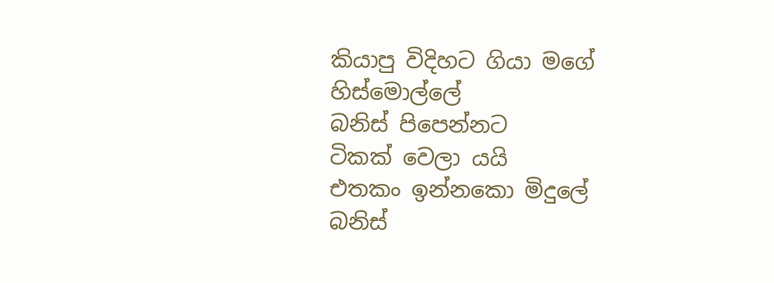කියාපු විදිහට ගියා මගේ
හිස්මොල්ලේ
බනිස් පිපෙන්නට
ටිකක් වෙලා යයි
එතකං ඉන්නකො මිදුලේ
බනිස්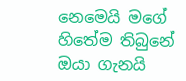නෙමෙයි මගේ හිතේම තිබුනේ
ඔයා ගැනයි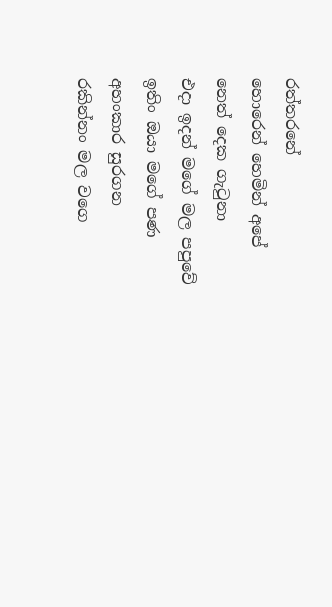රත්තරනේ
හොරෙන් හෙමින් අපේ
නෙත් දෙක ගැටුනා
එදා ඉදන් මගේ මල පපුවේ
ඉතිං ඔයා මගේ පණ
අහංකාර සුරගන
රකින්නං මල වගෙ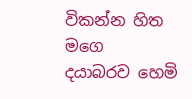විකන්න හිත මගෙ
දයාබරව හෙමි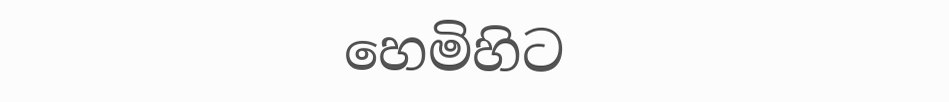හෙමිහිට